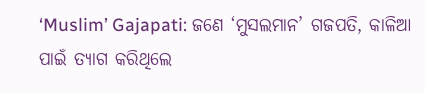‘Muslim’ Gajapati: ଜଣେ ‘ମୁସଲମାନ’ ଗଜପତି, କାଳିଆ ପାଇଁ ତ୍ୟାଗ କରିଥିଲେ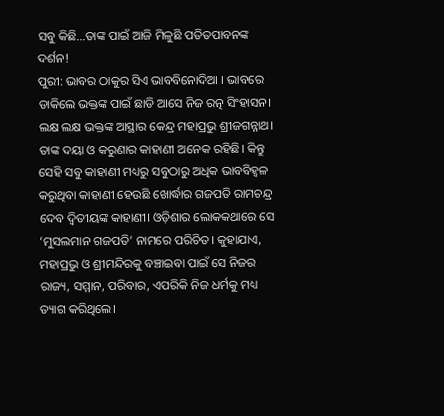ସବୁ କିଛି…ତାଙ୍କ ପାଇଁ ଆଜି ମିଳୁଛି ପତିତପାବନଙ୍କ ଦର୍ଶନ!
ପୁରୀ: ଭାବର ଠାକୁର ସିଏ ଭାବବିନୋଦିଆ । ଭାବରେ ଡାକିଲେ ଭକ୍ତଙ୍କ ପାଇଁ ଛାଡି ଆସେ ନିଜ ରତ୍ନ ସିଂହାସନ। ଲକ୍ଷ ଲକ୍ଷ ଭକ୍ତଙ୍କ ଆସ୍ଥାର କେନ୍ଦ୍ର ମହାପ୍ରଭୁ ଶ୍ରୀଜଗନ୍ନାଥ। ତାଙ୍କ ଦୟା ଓ କରୁଣାର କାହାଣୀ ଅନେକ ରହିଛି। କିନ୍ତୁ ସେହି ସବୁ କାହାଣୀ ମଧ୍ୟରୁ ସବୁଠାରୁ ଅଧିକ ଭାବବିହ୍ୱଳ କରୁଥିବା କାହାଣୀ ହେଉଛି ଖୋର୍ଦ୍ଧାର ଗଜପତି ରାମଚନ୍ଦ୍ର ଦେବ ଦ୍ୱିତୀୟଙ୍କ କାହାଣୀ। ଓଡ଼ିଶାର ଲୋକକଥାରେ ସେ ‘ମୁସଲମାନ ଗଜପତି’ ନାମରେ ପରିଚିତ। କୁହାଯାଏ, ମହାପ୍ରଭୁ ଓ ଶ୍ରୀମନ୍ଦିରକୁ ବଞ୍ଚାଇବା ପାଇଁ ସେ ନିଜର ରାଜ୍ୟ, ସମ୍ମାନ, ପରିବାର, ଏପରିକି ନିଜ ଧର୍ମକୁ ମଧ୍ୟ ତ୍ୟାଗ କରିଥିଲେ।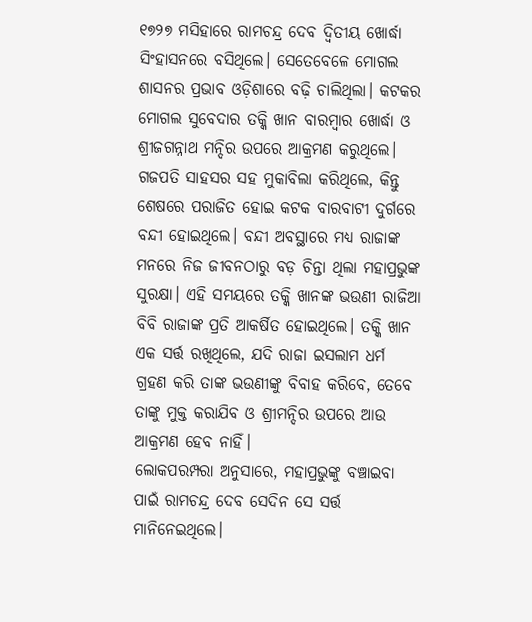୧୭୨୭ ମସିହାରେ ରାମଚନ୍ଦ୍ର ଦେବ ଦ୍ୱିତୀୟ ଖୋର୍ଦ୍ଧା ସିଂହାସନରେ ବସିଥିଲେ। ସେତେବେଳେ ମୋଗଲ ଶାସନର ପ୍ରଭାବ ଓଡ଼ିଶାରେ ବଢ଼ି ଚାଲିଥିଲା। କଟକର ମୋଗଲ ସୁବେଦାର ତକ୍କି ଖାନ ବାରମ୍ବାର ଖୋର୍ଦ୍ଧା ଓ ଶ୍ରୀଜଗନ୍ନାଥ ମନ୍ଦିର ଉପରେ ଆକ୍ରମଣ କରୁଥିଲେ। ଗଜପତି ସାହସର ସହ ମୁକାବିଲା କରିଥିଲେ, କିନ୍ତୁ ଶେଷରେ ପରାଜିତ ହୋଇ କଟକ ବାରବାଟୀ ଦୁର୍ଗରେ ବନ୍ଦୀ ହୋଇଥିଲେ। ବନ୍ଦୀ ଅବସ୍ଥାରେ ମଧ୍ୟ ରାଜାଙ୍କ ମନରେ ନିଜ ଜୀବନଠାରୁ ବଡ଼ ଚିନ୍ତା ଥିଲା ମହାପ୍ରଭୁଙ୍କ ସୁରକ୍ଷା। ଏହି ସମୟରେ ତକ୍କି ଖାନଙ୍କ ଭଉଣୀ ରାଜିଆ ବିବି ରାଜାଙ୍କ ପ୍ରତି ଆକର୍ଷିତ ହୋଇଥିଲେ। ତକ୍କି ଖାନ ଏକ ସର୍ତ୍ତ ରଖିଥିଲେ, ଯଦି ରାଜା ଇସଲାମ ଧର୍ମ ଗ୍ରହଣ କରି ତାଙ୍କ ଭଉଣୀଙ୍କୁ ବିବାହ କରିବେ, ତେବେ ତାଙ୍କୁ ମୁକ୍ତ କରାଯିବ ଓ ଶ୍ରୀମନ୍ଦିର ଉପରେ ଆଉ ଆକ୍ରମଣ ହେବ ନାହିଁ।
ଲୋକପରମ୍ପରା ଅନୁସାରେ, ମହାପ୍ରଭୁଙ୍କୁ ବଞ୍ଚାଇବା ପାଇଁ ରାମଚନ୍ଦ୍ର ଦେବ ସେଦିନ ସେ ସର୍ତ୍ତ ମାନିନେଇଥିଲେ।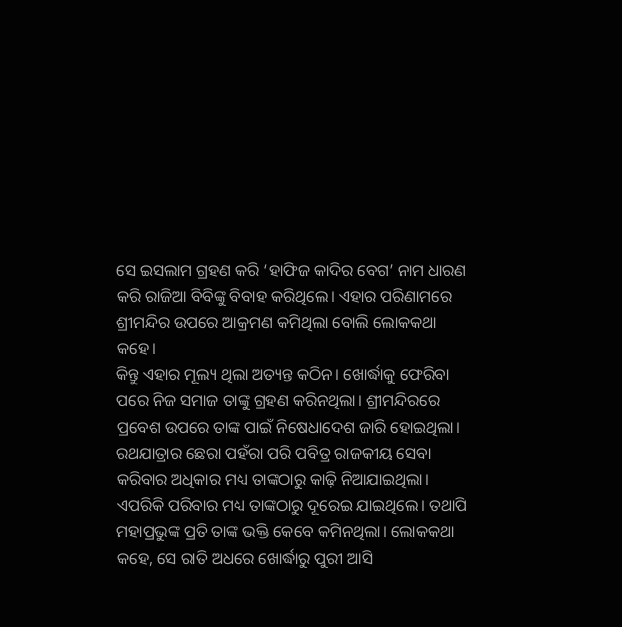ସେ ଇସଲାମ ଗ୍ରହଣ କରି ‘ହାଫିଜ କାଦିର ବେଗ’ ନାମ ଧାରଣ କରି ରାଜିଆ ବିବିଙ୍କୁ ବିବାହ କରିଥିଲେ। ଏହାର ପରିଣାମରେ ଶ୍ରୀମନ୍ଦିର ଉପରେ ଆକ୍ରମଣ କମିଥିଲା ବୋଲି ଲୋକକଥା କହେ।
କିନ୍ତୁ ଏହାର ମୂଲ୍ୟ ଥିଲା ଅତ୍ୟନ୍ତ କଠିନ। ଖୋର୍ଦ୍ଧାକୁ ଫେରିବା ପରେ ନିଜ ସମାଜ ତାଙ୍କୁ ଗ୍ରହଣ କରିନଥିଲା। ଶ୍ରୀମନ୍ଦିରରେ ପ୍ରବେଶ ଉପରେ ତାଙ୍କ ପାଇଁ ନିଷେଧାଦେଶ ଜାରି ହୋଇଥିଲା। ରଥଯାତ୍ରାର ଛେରା ପହଁରା ପରି ପବିତ୍ର ରାଜକୀୟ ସେବା କରିବାର ଅଧିକାର ମଧ୍ୟ ତାଙ୍କଠାରୁ କାଢ଼ି ନିଆଯାଇଥିଲା। ଏପରିକି ପରିବାର ମଧ୍ୟ ତାଙ୍କଠାରୁ ଦୂରେଇ ଯାଇଥିଲେ। ତଥାପି ମହାପ୍ରଭୁଙ୍କ ପ୍ରତି ତାଙ୍କ ଭକ୍ତି କେବେ କମିନଥିଲା। ଲୋକକଥା କହେ, ସେ ରାତି ଅଧରେ ଖୋର୍ଦ୍ଧାରୁ ପୁରୀ ଆସି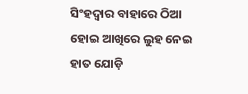ସିଂହଦ୍ୱାର ବାହାରେ ଠିଆ ହୋଇ ଆଖିରେ ଲୁହ ନେଇ ହାତ ଯୋଡ଼ି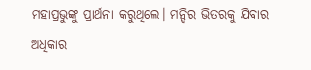ମହାପ୍ରଭୁଙ୍କୁ ପ୍ରାର୍ଥନା କରୁଥିଲେ। ମନ୍ଦିର ଭିତରକୁ ଯିବାର ଅଧିକାର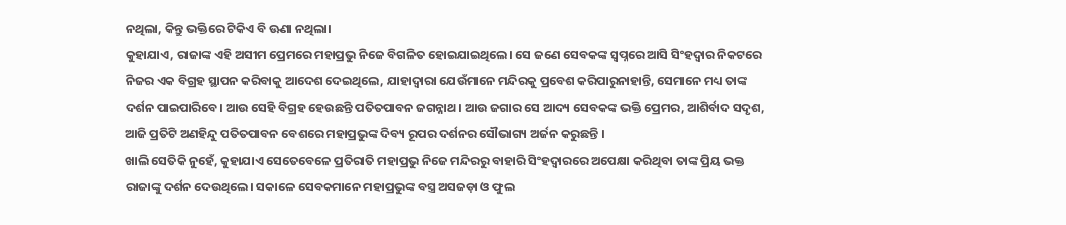ନଥିଲା, କିନ୍ତୁ ଭକ୍ତିରେ ଟିକିଏ ବି ଊଣା ନଥିଲା।
କୁହାଯାଏ, ରାଜାଙ୍କ ଏହି ଅସୀମ ପ୍ରେମରେ ମହାପ୍ରଭୁ ନିଜେ ବିଗଳିତ ହୋଇଯାଇଥିଲେ। ସେ ଜଣେ ସେବକଙ୍କ ସ୍ୱପ୍ନରେ ଆସି ସିଂହଦ୍ୱାର ନିକଟରେ ନିଜର ଏକ ବିଗ୍ରହ ସ୍ଥାପନ କରିବାକୁ ଆଦେଶ ଦେଇଥିଲେ, ଯାହାଦ୍ୱାରା ଯେଉଁମାନେ ମନ୍ଦିରକୁ ପ୍ରବେଶ କରିପାରୁନାହାନ୍ତି, ସେମାନେ ମଧ୍ୟ ତାଙ୍କ ଦର୍ଶନ ପାଇପାରିବେ। ଆଉ ସେହି ବିଗ୍ରହ ହେଉଛନ୍ତି ପତିତପାବନ ଜଗନ୍ନାଥ। ଆଉ ଜଗାର ସେ ଆଦ୍ୟ ସେବକଙ୍କ ଭକ୍ତି ପ୍ରେମର, ଆଶିର୍ବାଦ ସଦୃଶ, ଆଜି ପ୍ରତିଟି ଅଣହିନ୍ଦୁ ପତିତପାବନ ବେଶରେ ମହାପ୍ରଭୁଙ୍କ ଦିବ୍ୟ ରୂପର ଦର୍ଶନର ସୌଭାଗ୍ୟ ଅର୍ଜନ କରୁଛନ୍ତି ।
ଖାଲି ସେତିକି ନୁହେଁ, କୁହାଯାଏ ସେତେବେଳେ ପ୍ରତିରାତି ମହାପ୍ରଭୁ ନିଜେ ମନ୍ଦିରରୁ ବାହାରି ସିଂହଦ୍ୱାରରେ ଅପେକ୍ଷା କରିଥିବା ତାଙ୍କ ପ୍ରିୟ ଭକ୍ତ ରାଜାଙ୍କୁ ଦର୍ଶନ ଦେଉଥିଲେ। ସକାଳେ ସେବକମାନେ ମହାପ୍ରଭୁଙ୍କ ବସ୍ତ୍ର ଅସଜଡ଼ା ଓ ଫୁଲ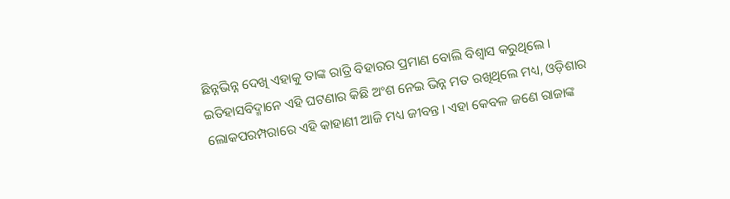ଛିନ୍ନଭିନ୍ନ ଦେଖି ଏହାକୁ ତାଙ୍କ ରାତ୍ରି ବିହାରର ପ୍ରମାଣ ବୋଲି ବିଶ୍ୱାସ କରୁଥିଲେ।
ଇତିହାସବିଦ୍ମାନେ ଏହି ଘଟଣାର କିଛି ଅଂଶ ନେଇ ଭିନ୍ନ ମତ ରଖିଥିଲେ ମଧ୍ୟ, ଓଡ଼ିଶାର ଲୋକପରମ୍ପରାରେ ଏହି କାହାଣୀ ଆଜି ମଧ୍ୟ ଜୀବନ୍ତ। ଏହା କେବଳ ଜଣେ ରାଜାଙ୍କ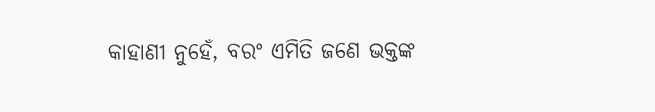କାହାଣୀ ନୁହେଁ, ବରଂ ଏମିତି ଜଣେ ଭକ୍ତଙ୍କ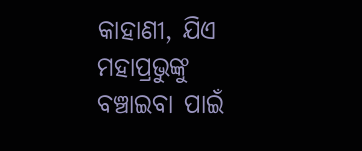କାହାଣୀ, ଯିଏ ମହାପ୍ରଭୁଙ୍କୁ ବଞ୍ଚାଇବା ପାଇଁ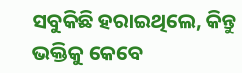ସବୁକିଛି ହରାଇଥିଲେ, କିନ୍ତୁ ଭକ୍ତିକୁ କେବେ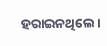ହରାଇନଥିଲେ।